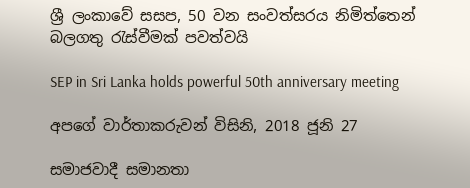ශ්‍රී ලංකාවේ සසප, 50 වන සංවත්සරය නිමිත්තෙන් බලගතු රැස්වීමක් පවත්වයි

SEP in Sri Lanka holds powerful 50th anniversary meeting

අපගේ වාර්තාකරුවන් විසිනි, 2018 ජූනි 27

සමාජවාදී සමානතා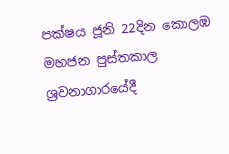පක්ෂය ජූනි 22දින කොලඹ මහජන පුස්තකාල ශ්‍රවනාගාරයේදී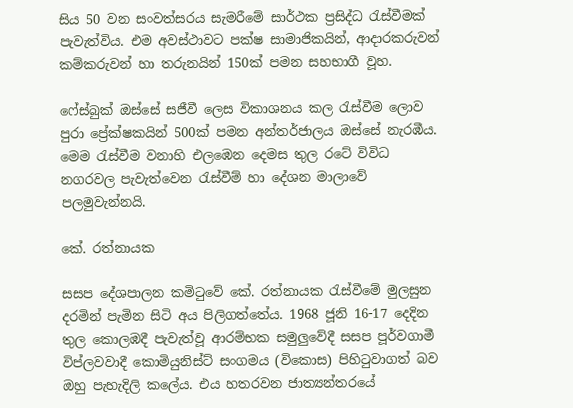සිය 50 වන සංවත්සරය සැමරීමේ සාර්ථක ප්‍රසිද්ධ රැස්වීමක් පැවැත්විය. එම අවස්ථාවට පක්ෂ සාමාජිකයින්, ආදාරකරුවන් කම්කරුවන් හා තරුනයින් 150ක් පමන සහභාගී වූහ.

ෆේස්බුක් ඔස්සේ සජීවී ලෙස විකාශනය කල රැස්වීම ලොව පුරා ප්‍රේක්ෂකයින් 500ක් පමන අන්තර්ජාලය ඔස්සේ නැරඹීය. මෙම රැස්වීම වනාහි එලඹෙන දෙමස තුල රටේ විවිධ නගරවල පැවැත්වෙන රැස්වීම් හා දේශන මාලාවේ පලමුවැන්නයි.

කේ. රත්නායක

සසප දේශපාලන කමිටුවේ කේ. රත්නායක රැස්වීමේ මුලසුන දරමින් පැමින සිටි අය පිලිගත්තේය. 1968 ජූනි 16-17 දෙදින තුල කොලඹදී පැවැත්වූ ආරම්භක සමුලුවේදී සසප පූර්වගාමී විප්ලවවාදී කොමියුනිස්ට් සංගමය (විකොස) පිහිටුවාගත් බව ඔහු පැහැදිලි කලේය. එය හතරවන ජාත්‍යන්තරයේ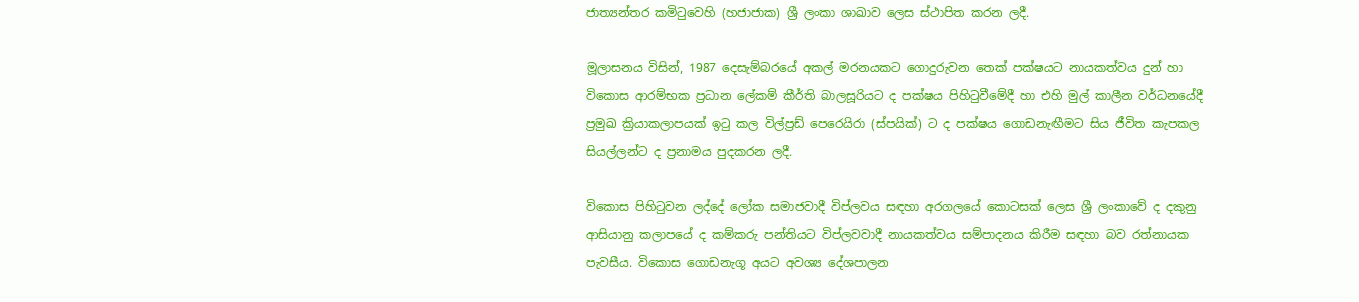ජාත්‍යන්තර කමිටුවෙහි (හජාජාක) ශ්‍රී ලංකා ශාඛාව ලෙස ස්ථාපිත කරන ලදී.

මූලාසනය විසින්, 1987 දෙසැම්බරයේ අකල් මරනයකට ගොදුරුවන තෙක් පක්ෂයට නායකත්වය දුන් හා විකොස ආරම්භක ප්‍රධාන ලේකම් කීර්ති බාලසූරියට ද පක්ෂය පිහිටුවීමේදී හා එහි මුල් කාලීන වර්ධනයේදී ප්‍රමුඛ ක්‍රියාකලාපයක් ඉටු කල විල්ප්‍රඩ් පෙරෙයිරා (ස්පයික්) ට ද පක්ෂය ගොඩනැඟීමට සිය ජීවිත කැපකල සියල්ලන්ට ද ප්‍රනාමය පුදකරන ලදී.

විකොස පිහිටුවන ලද්දේ ලෝක සමාජවාදී විප්ලවය සඳහා අරගලයේ කොටසක් ලෙස ශ්‍රී ලංකාවේ ද දකුනු ආසියානු කලාපයේ ද කම්කරු පන්තියට විප්ලවවාදී නායකත්වය සම්පාදනය කිරීම සඳහා බව රත්නායක පැවසීය. විකොස ගොඩනැගූ අයට අවශ්‍ය දේශපාලන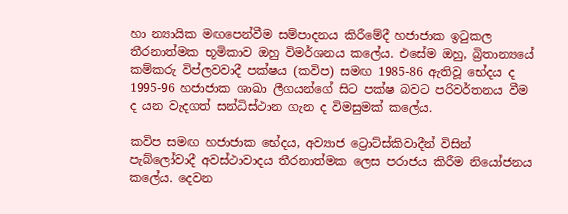හා න්‍යායික මඟපෙන්වීම සම්පාදනය කිරීමේදී හජාජාක ඉටුකල තීරනාත්මක භූමිකාව ඔහු විමර්ශනය කලේය. එසේම ඔහු, බ්‍රිතාන්‍යයේ කම්කරු විප්ලවවාදී පක්ෂය (කවිප) සමඟ 1985-86 ඇතිවූ භේදය ද 1995-96 හජාජාක ශාඛා ලීගයන්ගේ සිට පක්ෂ බවට පරිවර්තනය වීම ද යන වැදගත් සන්ධිස්ථාන ගැන ද විමසුමක් කලේය.

කවිප සමඟ හජාජාක භේදය, අව්‍යාජ ට්‍රොට්ස්කිවාදීන් විසින් පැබ්ලෝවාදී අවස්ථාවාදය තීරනාත්මක ලෙස පරාජය කිරීම නියෝජනය කලේය. දෙවන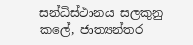සන්ධිස්ථානය සලකුනු කලේ, ජාත්‍යන්තර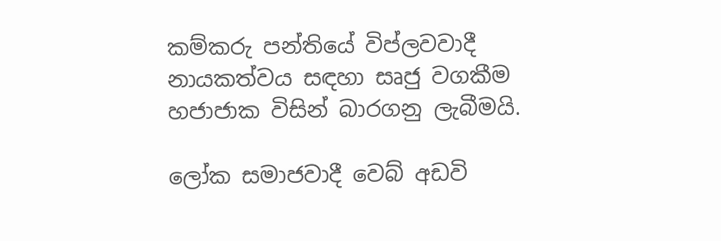කම්කරු පන්තියේ විප්ලවවාදී නායකත්වය සඳහා සෘජු වගකීම හජාජාක විසින් බාරගනු ලැබීමයි.

ලෝක සමාජවාදී වෙබ් අඩවි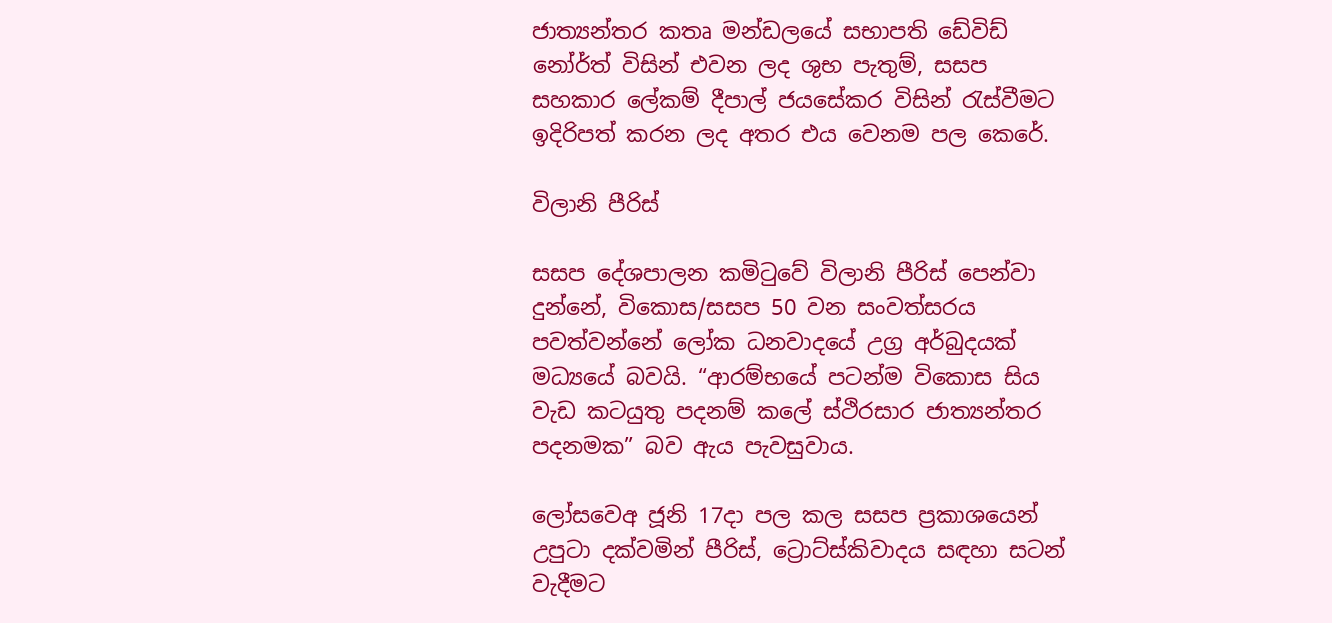ජාත්‍යන්තර කතෘ මන්ඩලයේ සභාපති ඩේවිඩ් නෝර්ත් විසින් එවන ලද ශුභ පැතුම්, සසප සහකාර ලේකම් දීපාල් ජයසේකර විසින් රැස්වීමට ඉදිරිපත් කරන ලද අතර එය වෙනම පල කෙරේ.

විලානි පීරිස්

සසප දේශපාලන කමිටුවේ විලානි පීරිස් පෙන්වා දුන්නේ, විකොස/සසප 50 වන සංවත්සරය පවත්වන්නේ ලෝක ධනවාදයේ උග්‍ර අර්බුදයක් මධ්‍යයේ බවයි. “ආරම්භයේ පටන්ම විකොස සිය වැඩ කටයුතු පදනම් කලේ ස්ථිරසාර ජාත්‍යන්තර පදනමක” බව ඇය පැවසුවාය.

ලෝසවෙඅ ජූනි 17දා පල කල සසප ප්‍රකාශයෙන් උපුටා දක්වමින් පීරිස්, ට්‍රොට්ස්කිවාදය සඳහා සටන් වැදීමට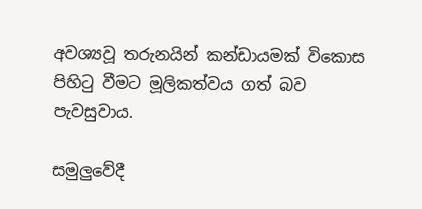අවශ්‍යවූ තරුනයින් කන්ඩායමක් විකොස පිහිටු වීමට මූලිකත්වය ගත් බව පැවසුවාය.

සමුලුවේදී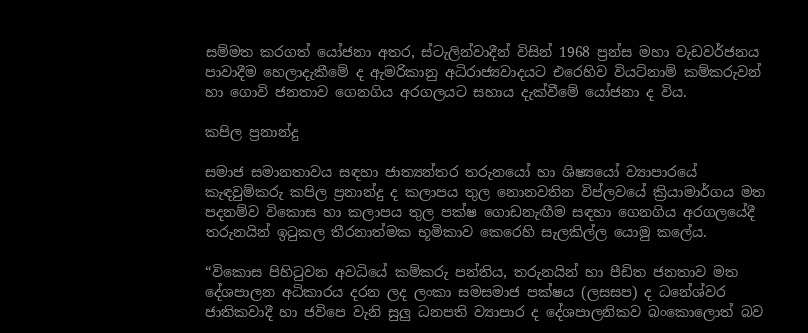සම්මත කරගත් යෝජනා අතර, ස්ටැලින්වාදීන් විසින් 1968 ප්‍රන්ස මහා වැඩවර්ජනය පාවාදීම හෙලාදැකීමේ ද ඇමරිකානු අධිරාජ්‍යවාදයට එරෙහිව වියට්නාම් කම්කරුවන් හා ගොවි ජනතාව ගෙනගිය අරගලයට සහාය දැක්වීමේ යෝජනා ද විය.

කපිල ප්‍රනාන්දු

සමාජ සමානතාවය සඳහා ජාත්‍යන්තර තරුනයෝ හා ශිෂ්‍යයෝ ව්‍යාපාරයේ කැඳවුම්කරු කපිල ප්‍රනාන්දු ද කලාපය තුල නොනවතින විප්ලවයේ ක්‍රියාමාර්ගය මත පදනම්ව විකොස හා කලාපය තුල පක්ෂ ගොඩනැඟීම සඳහා ගෙනගිය අරගලයේදී තරුනයින් ඉටුකල තීරනාත්මක භූමිකාව කෙරෙහි සැලකිල්ල යොමු කලේය.

“විකොස පිහිටුවන අවධියේ කම්කරු පන්තිය, තරුනයින් හා පීඩිත ජනතාව මත දේශපාලන අධිකාරය දරන ලද ලංකා සමසමාජ පක්ෂය (ලසසප) ද ධනේශ්වර ජාතිකවාදී හා ජවිපෙ වැනි සුලු ධනපති ව්‍යාපාර ද දේශපාලනිකව බංකොලොත් බව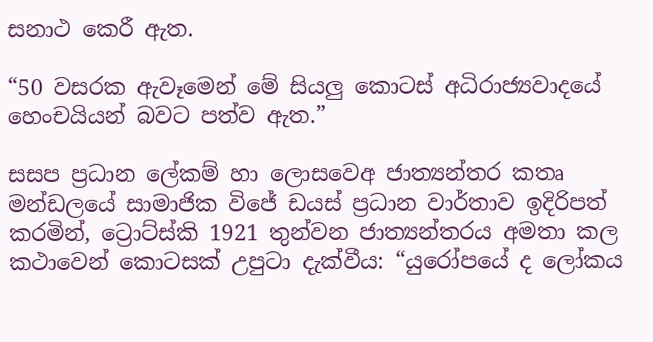සනාථ කෙරී ඇත.

“50 වසරක ඇවෑමෙන් මේ සියලු කොටස් අධිරාජ්‍යවාදයේ හෙංචයියන් බවට පත්ව ඇත.”

සසප ප්‍රධාන ලේකම් හා ලොසවෙඅ ජාත්‍යන්තර කතෘ මන්ඩලයේ සාමාජික විජේ ඩයස් ප්‍රධාන වාර්තාව ඉදිරිපත් කරමින්, ට්‍රොට්ස්කි 1921 තුන්වන ජාත්‍යන්තරය අමතා කල කථාවෙන් කොටසක් උපුටා දැක්වීය: “යුරෝපයේ ද ලෝකය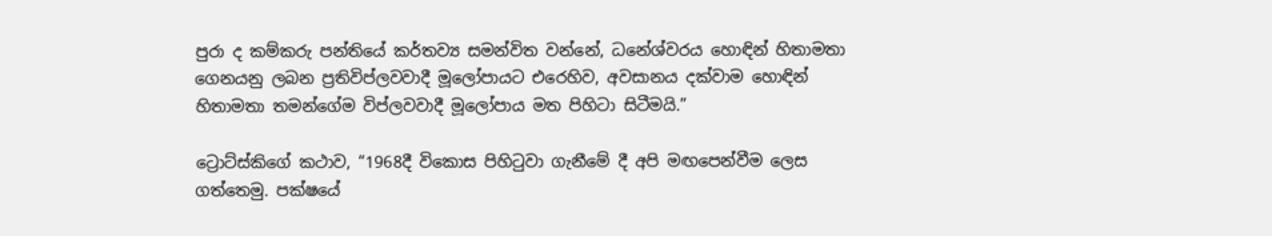පුරා ද කම්කරු පන්තියේ කර්තව්‍ය සමන්විත වන්නේ, ධනේශ්වරය හොඳින් හිතාමතා ගෙනයනු ලබන ප්‍රතිවිප්ලවවාදී මූලෝපායට එරෙහිව, අවසානය දක්වාම හොඳින් හිතාමතා තමන්ගේම විප්ලවවාදී මූලෝපාය මත පිහිටා සිටීමයි.”

ට්‍රොට්ස්කිගේ කථාව, “1968දී විකොස පිහිටුවා ගැනීමේ දී අපි මඟපෙන්වීම ලෙස ගත්තෙමු. පක්ෂයේ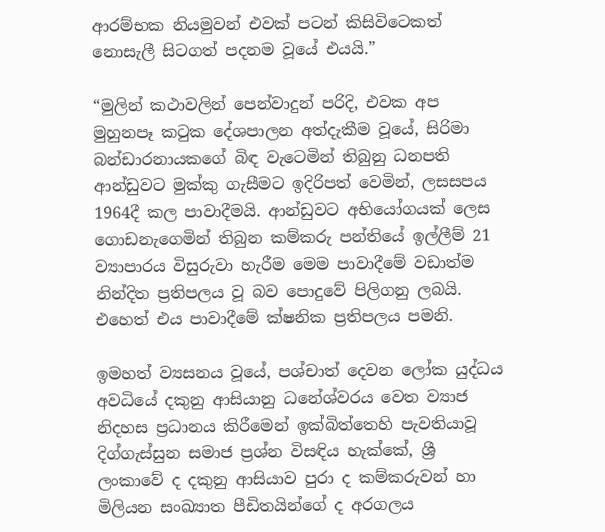ආරම්භක නියමුවන් එවක් පටන් කිසිවිටෙකත් නොසැලී සිටගත් පදනම වූයේ එයයි.”

“මුලින් කථාවලින් පෙන්වාදුන් පරිදි, එවක අප මුහුනපෑ කටුක දේශපාලන අත්දැකීම වූයේ, සිරිමා බන්ඩාරනායකගේ බිඳ වැටෙමින් තිබුනු ධනපති ආන්ඩුවට මුක්කු ගැසීමට ඉදිරිපත් වෙමින්, ලසසපය 1964දී කල පාවාදීමයි. ආන්ඩුවට අභියෝගයක් ලෙස ගොඩනැගෙමින් තිබුන කම්කරු පන්තියේ ඉල්ලීම් 21 ව්‍යාපාරය විසුරුවා හැරීම මෙම පාවාදීමේ වඩාත්ම නින්දිත ප්‍රතිපලය වූ බව පොදුවේ පිලිගනු ලබයි. එහෙත් එය පාවාදීමේ ක්ෂනික ප්‍රතිපලය පමනි.

ඉමහත් ව්‍යසනය වූයේ, පශ්චාත් දෙවන ලෝක යුද්ධය අවධියේ දකුනු ආසියානු ධනේශ්වරය වෙත ව්‍යාජ නිදහස ප්‍රධානය කිරීමෙන් ඉක්බිත්තෙහි පැවතියාවූ දිග්ගැස්සුන සමාජ ප්‍රශ්න විසඳිය හැක්කේ, ශ්‍රී ලංකාවේ ද දකුනු ආසියාව පුරා ද කම්කරුවන් හා මිලියන සංඛ්‍යාත පීඩිතයින්ගේ ද අරගලය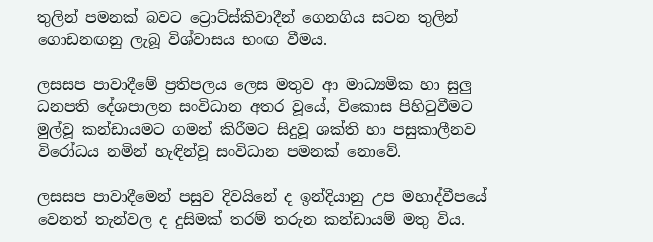තුලින් පමනක් බවට ට්‍රොට්ස්කිවාදීන් ගෙනගිය සටන තුලින් ගොඩනඟනු ලැබූ විශ්වාසය භංඟ වීමය.

ලසසප පාවාදීමේ ප්‍රතිපලය ලෙස මතුව ආ මාධ්‍යමික හා සුලු ධනපති දේශපාලන සංවිධාන අතර වූයේ, විකොස පිහිටුවීමට මුල්වූ කන්ඩායමට ගමන් කිරීමට සිදුවූ ශක්ති හා පසුකාලීනව විරෝධය නමින් හැඳින්වූ සංවිධාන පමනක් නොවේ.

ලසසප පාවාදීමෙන් පසුව දිවයිනේ ද ඉන්දියානු උප මහාද්වීපයේ වෙනත් තැන්වල ද දුසිමක් තරම් තරුන කන්ඩායම් මතු විය.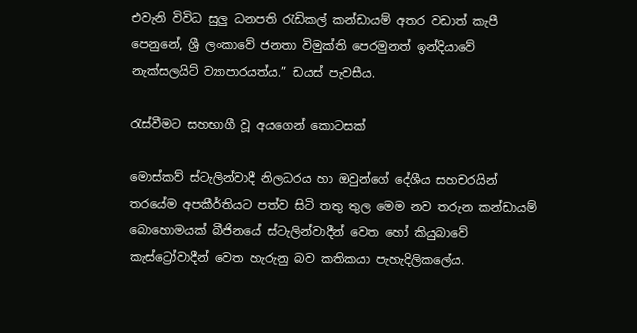එවැනි විවිධ සුලු ධනපති රැඩිකල් කන්ඩායම් අතර වඩාත් කැපී පෙනුනේ, ශ්‍රී ලංකාවේ ජනතා විමුක්ති පෙරමුනත් ඉන්දියාවේ නැක්සලයිට් ව්‍යාපාරයත්ය.” ඩයස් පැවසීය.

රැස්වීමට සහභාගී වූ අයගෙන් කොටසක්

මොස්කව් ස්ටැලින්වාදී නිලධරය හා ඔවුන්ගේ දේශීය සහචරයින් තරයේම අපකීර්තියට පත්ව සිටි තතු තුල මෙම නව තරුන කන්ඩායම් බොහොමයක් බීජිනයේ ස්ටැලින්වාදීන් වෙත හෝ කියුබාවේ කැස්ට්‍රෝවාදීන් වෙත හැරුනු බව කතිකයා පැහැදිලිකලේය.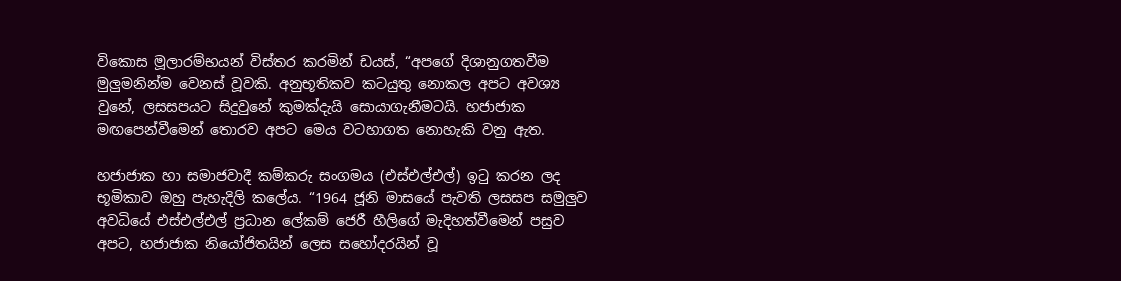විකොස මූලාරම්භයන් විස්තර කරමින් ඩයස්, “අපගේ දිශානුගතවීම මුලුමනින්ම වෙනස් වූවකි. අනුභූතිකව කටයුතු නොකල අපට අවශ්‍ය වුනේ, ලසසපයට සිදුවුනේ කුමක්දැයි සොයාගැනීමටයි. හජාජාක මඟපෙන්වීමෙන් තොරව අපට මෙය වටහාගත නොහැකි වනු ඇත.

හජාජාක හා සමාජවාදී කම්කරු සංගමය (එස්එල්එල්) ඉටු කරන ලද භූමිකාව ඔහු පැහැදිලි කලේය. “1964 ජූනි මාසයේ පැවති ලසසප සමුලුව අවධියේ එස්එල්එල් ප්‍රධාන ලේකම් ජෙරී හීලිගේ මැදිහත්වීමෙන් පසුව අපට, හජාජාක නියෝජිතයින් ලෙස සහෝදරයින් වූ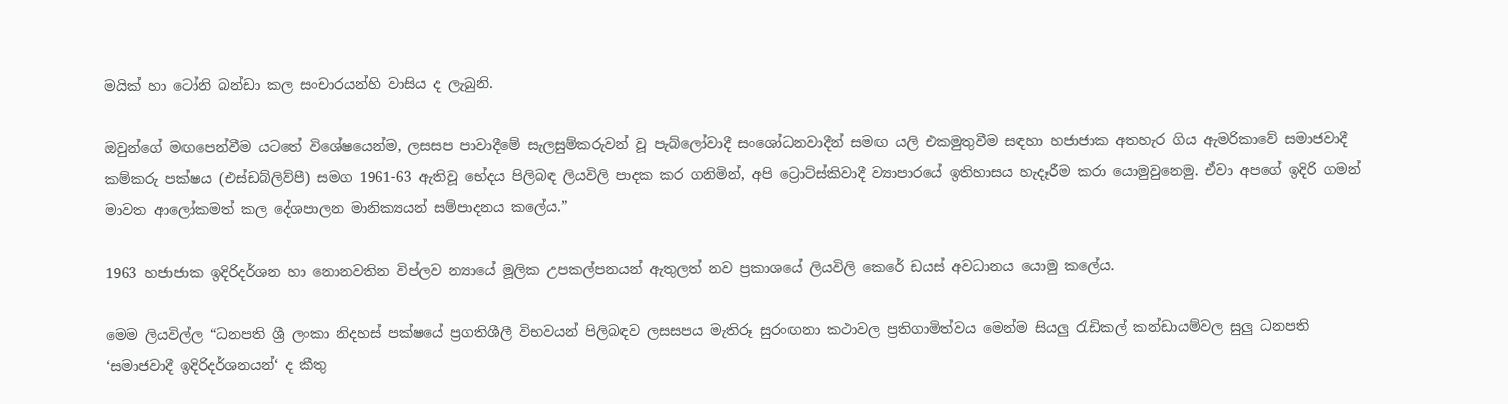මයික් හා ටෝනි බන්ඩා කල සංචාරයන්හි වාසිය ද ලැබුනි.

ඔවුන්ගේ මඟපෙන්වීම යටතේ විශේෂයෙන්ම, ලසසප පාවාදීමේ සැලසුම්කරුවන් වූ පැබ්ලෝවාදී සංශෝධනවාදීන් සමඟ යලි එකමුතුවීම සඳහා හජාජාක අතහැර ගිය ඇමරිකාවේ සමාජවාදී කම්කරු පක්ෂය (එස්ඩබ්ලිව්පී) සමග 1961-63 ඇතිවූ භේදය පිලිබඳ ලියවිලි පාදක කර ගනිමින්, අපි ට්‍රොට්ස්කිවාදී ව්‍යාපාරයේ ඉතිහාසය හැදෑරීම කරා යොමුවුනෙමු. ඒවා අපගේ ඉදිරි ගමන් මාවත ආලෝකමත් කල දේශපාලන මානික්‍යයන් සම්පාදනය කලේය.”

1963 හජාජාක ඉදිරිදර්ශන හා නොනවතින විප්ලව න්‍යායේ මූලික උපකල්පනයන් ඇතුලත් නව ප්‍රකාශයේ ලියවිලි කෙරේ ඩයස් අවධානය යොමු කලේය.

මෙම ලියවිල්ල “ධනපති ශ්‍රී ලංකා නිදහස් පක්ෂයේ ප්‍රගතිශීලී විභවයන් පිලිබඳව ලසසපය මැතිරූ සුරංඟනා කථාවල ප්‍රතිගාමිත්වය මෙන්ම සියලු රැඩිකල් කන්ඩායම්වල සුලු ධනපති ‘සමාජවාදී ඉදිරිදර්ශනයන්‘ ද කීතු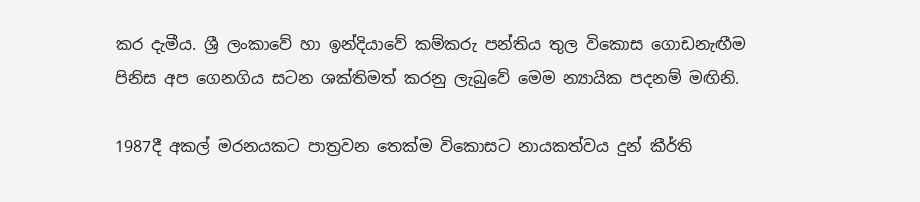කර දැමීය. ශ්‍රී ලංකාවේ හා ඉන්දියාවේ කම්කරු පන්තිය තුල විකොස ගොඩනැඟීම පිනිස අප ගෙනගිය සටන ශක්තිමත් කරනු ලැබුවේ මෙම න්‍යායික පදනම් මඟිනි.

1987දී අකල් මරනයකට පාත්‍රවන තෙක්ම විකොසට නායකත්වය දුන් කීර්ති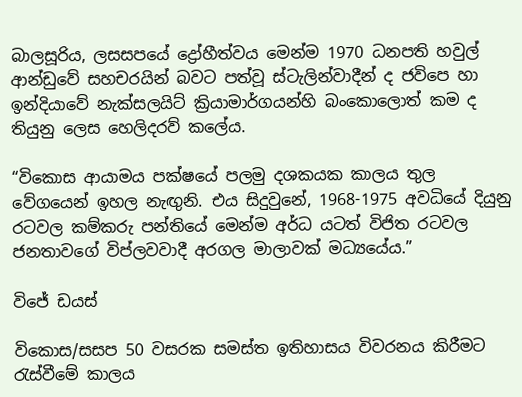බාලසූරිය, ලසසපයේ ද්‍රෝහීත්වය මෙන්ම 1970 ධනපති හවුල් ආන්ඩුවේ සහචරයින් බවට පත්වූ ස්ටැලින්වාදීන් ද ජවිපෙ හා ඉන්දියාවේ නැක්සලයිට් ක්‍රියාමාර්ගයන්හි බංකොලොත් කම ද තියුනු ලෙස හෙලිදරව් කලේය.

“විකොස ආයාමය පක්ෂයේ පලමු දශකයක කාලය තුල වේගයෙන් ඉහල නැඟුනි. එය සිදුවුනේ, 1968-1975 අවධියේ දියුනු රටවල කම්කරු පන්තියේ මෙන්ම අර්ධ යටත් විජිත රටවල ජනතාවගේ විප්ලවවාදී අරගල මාලාවක් මධ්‍යයේය.”

විජේ ඩයස්

විකොස/සසප 50 වසරක සමස්ත ඉතිහාසය විවරනය කිරීමට රැස්වීමේ කාලය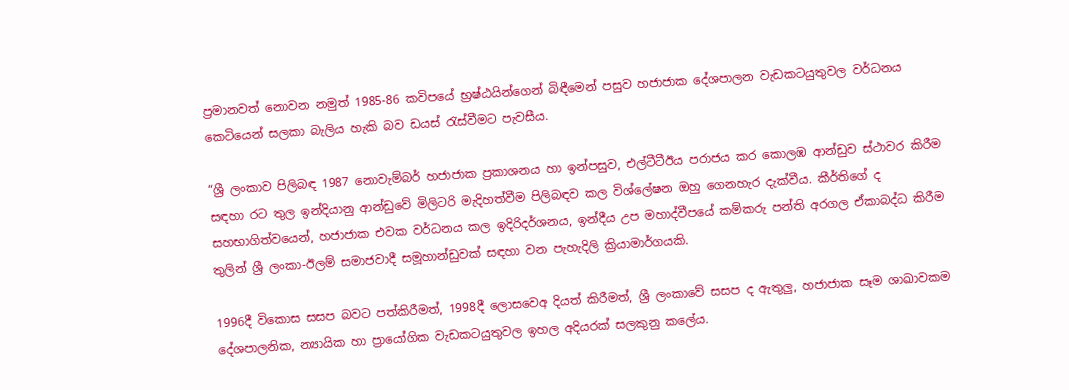ප්‍රමානවත් නොවන නමුත් 1985-86 කවිපයේ භ්‍රෂ්ඨයින්ගෙන් බිඳීමෙන් පසුව හජාජාක දේශපාලන වැඩකටයුතුවල වර්ධනය කෙටියෙන් සලකා බැලිය හැකි බව ඩයස් රැස්වීමට පැවසීය.

“ශ්‍රී ලංකාව පිලිබඳ 1987 නොවැම්බර් හජාජාක ප්‍රකාශනය හා ඉන්පසුව, එල්ටීටීඊය පරාජය කර කොලඹ ආන්ඩුව ස්ථාවර කිරීම සඳහා රට තුල ඉන්දියානු ආන්ඩුවේ මිලිටරි මැදිහත්වීම පිලිබඳව කල විශ්ලේෂන ඔහු ගෙනහැර දැක්වීය. කීර්තිගේ ද සහභාගිත්වයෙන්, හජාජාක එවක වර්ධනය කල ඉදිරිදර්ශනය, ඉන්දීය උප මහාද්වීපයේ කම්කරු පන්ති අරගල ඒකාබද්ධ කිරීම තුලින් ශ්‍රී ලංකා-ඊලම් සමාජවාදී සමූහාන්ඩුවක් සඳහා වන පැහැදිලි ක්‍රියාමාර්ගයකි.

1996දී විකොස සසප බවට පත්කිරීමත්, 1998දී ලොසවෙඅ දියත් කිරීමත්, ශ්‍රී ලංකාවේ සසප ද ඇතුලු, හජාජාක සෑම ශාඛාවකම දේශපාලනික, න්‍යායික හා ප්‍රායෝගික වැඩකටයුතුවල ඉහල අදියරක් සලකුනු කලේය.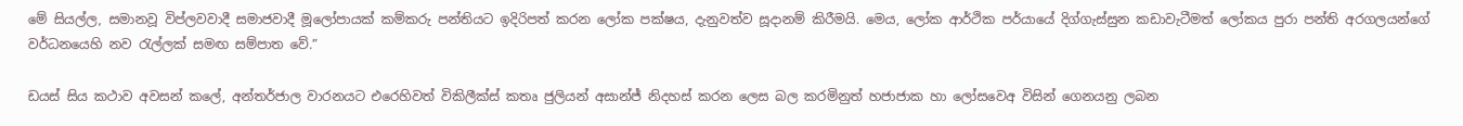මේ සියල්ල, සමානවූ විප්ලවවාදී සමාජවාදී මූලෝපායක් කම්කරු පන්තියට ඉදිරිපත් කරන ලෝක පක්ෂය, දැනුවත්ව සූදානම් කිරීමයි. මෙය, ලෝක ආර්ථික පර්යායේ දිග්ගැස්සුන කඩාවැටීමත් ලෝකය පුරා පන්ති අරගලයන්ගේ වර්ධනයෙහි නව රැල්ලක් සමඟ සම්පාත වේ.”

ඩයස් සිය කථාව අවසන් කලේ, අන්තර්ජාල වාරනයට එරෙහිවත් විකිලීක්ස් කතෘ ජුලියන් අසාන්ජ් නිදහස් කරන ලෙස බල කරමිනුත් හජාජාක හා ලෝසවෙඅ විසින් ගෙනයනු ලබන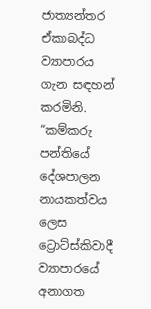ජාත්‍යන්තර ඒකාබද්ධ ව්‍යාපාරය ගැන සඳහන් කරමිනි. “කම්කරු පන්තියේ දේශපාලන නායකත්වය ලෙස ට්‍රොට්ස්කිවාදී ව්‍යාපාරයේ අනාගත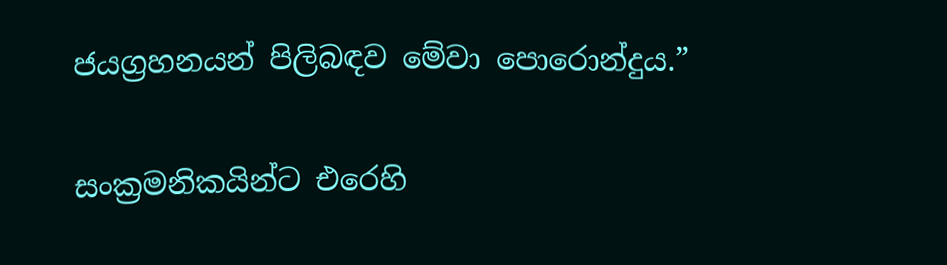ජයග්‍රහනයන් පිලිබඳව මේවා පොරොන්දුය.”

සංක්‍රමනිකයින්ට එරෙහි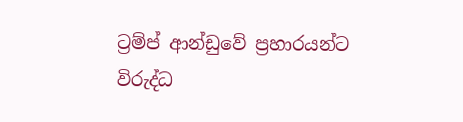ට්‍රම්ප් ආන්ඩුවේ ප්‍රහාරයන්ට විරුද්ධ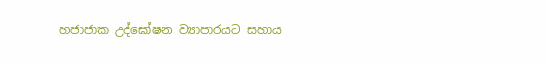හජාජාක උද්ඝෝෂන ව්‍යාපාරයට සහාය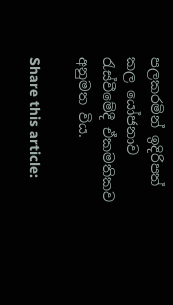පලකරමින් ඉදිරිපත් කල යෝජනාව රැස්වීමේදී ඒකමතිකව අනුමත විය.

Share this article: